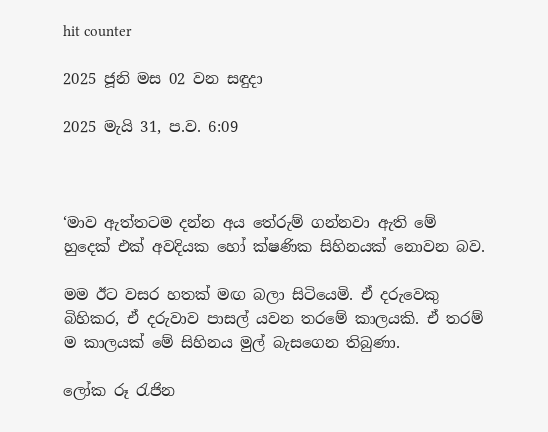hit counter

2025 ජූනි මස 02 වන සඳුදා

2025 මැයි 31, ප.ව. 6:09



‘මාව ඇත්තටම දන්න අය තේරුම් ගන්නවා ඇති මේ හුදෙක් එක් අවදියක හෝ ක්ෂණික සිහිනයක් නොවන බව.

මම ඊට වසර හතක් මඟ බලා සිටියෙමි. ඒ දරුවෙකු බිහිකර, ඒ දරුවාව පාසල් යවන තරමේ කාලයකි. ඒ තරම් ම කාලයක් මේ සිහිනය මුල් බැසගෙන තිබුණා.

ලෝක රූ රැජින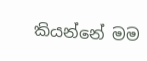කියන්නේ මම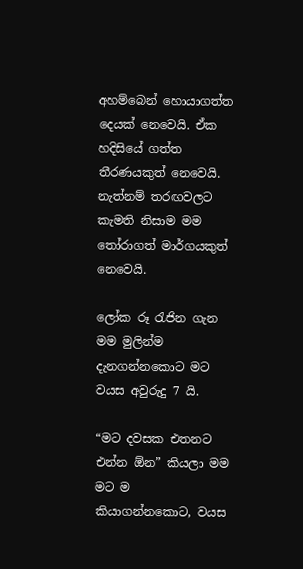අහම්බෙන් හොයාගත්ත දෙයක් නෙවෙයි. ඒක හදිසියේ ගත්ත තීරණයකුත් නෙවෙයි. නැත්නම් තරඟවලට කැමති නිසාම මම තෝරාගත් මාර්ගයකුත් නෙවෙයි.

ලෝක රූ රැජින ගැන මම මුලින්ම දැනගන්නකොට මට වයස අවුරුදු 7 යි.

“මට දවසක එතනට එන්න ඕන” කියලා මම මට ම කියාගන්නකොට, වයස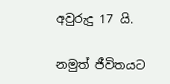අවුරුදු 17 යි.

නමුත් ජීවිතයට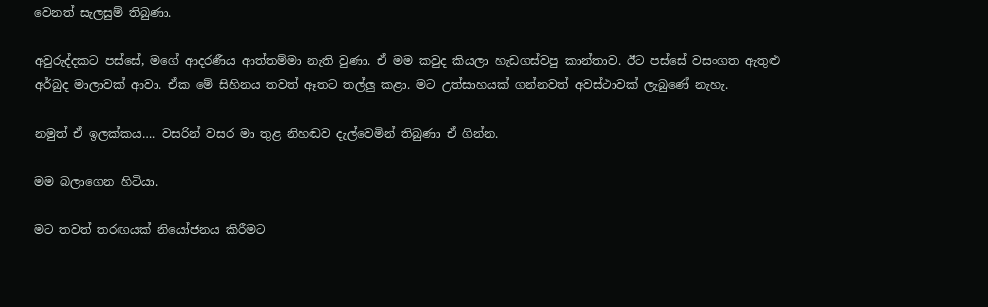වෙනත් සැලසුම් තිබුණා.

අවුරුද්දකට පස්සේ, මගේ ආදරණීය ආත්තම්මා නැති වුණා. ඒ මම කවුද කියලා හැඩගස්වපු කාන්තාව. ඊට පස්සේ වසංගත ඇතුළු අර්බුද මාලාවක් ආවා. ඒක මේ සිහිනය තවත් ඈතට තල්ලු කළා. මට උත්සාහයක් ගන්නවත් අවස්ථාවක් ලැබුණේ නැහැ.

නමුත් ඒ ඉලක්කය…. වසරින් වසර මා තුළ නිහඬව දැල්වෙමින් තිබුණා ඒ ගින්න.

මම බලාගෙන හිටියා.

මට තවත් තරඟයක් නියෝජනය කිරීමට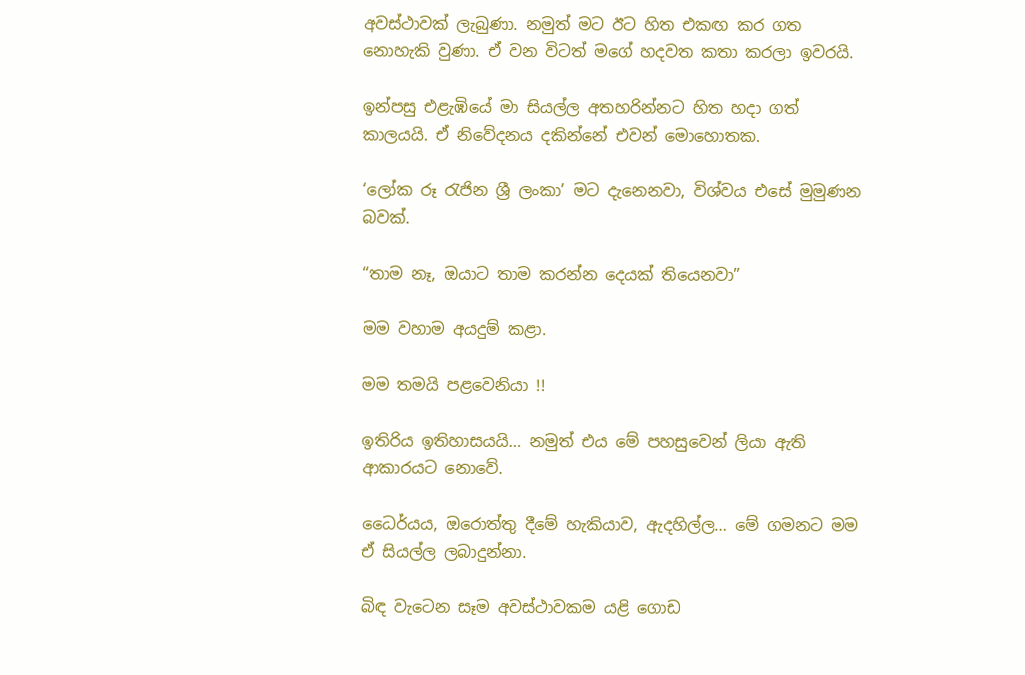අවස්ථාවක් ලැබුණා. නමුත් මට ඊට හිත එකඟ කර ගත නොහැකි වුණා. ඒ වන විටත් මගේ හදවත කතා කරලා ඉවරයි.

ඉන්පසු එළැඹියේ මා සියල්ල අතහරින්නට හිත හදා ගත් කාලයයි. ඒ නිවේදනය දකින්නේ එවන් මොහොතක.

‘ලෝක රූ රැජින ශ්‍රී ලංකා’ මට දැනෙනවා, විශ්වය එසේ මුමුණන බවක්.

“තාම නෑ, ඔයාට තාම කරන්න දෙයක් තියෙනවා”

මම වහාම අයදුම් කළා.

මම තමයි පළවෙනියා !!

ඉතිරිය ඉතිහාසයයි… නමුත් එය මේ පහසුවෙන් ලියා ඇති ආකාරයට නොවේ.

ධෛර්යය, ඔරොත්තු දීමේ හැකියාව, ඇදහිල්ල… මේ ගමනට මම ඒ සියල්ල ලබාදුන්නා.

බිඳ වැටෙන සෑම අවස්ථාවකම යළි ගොඩ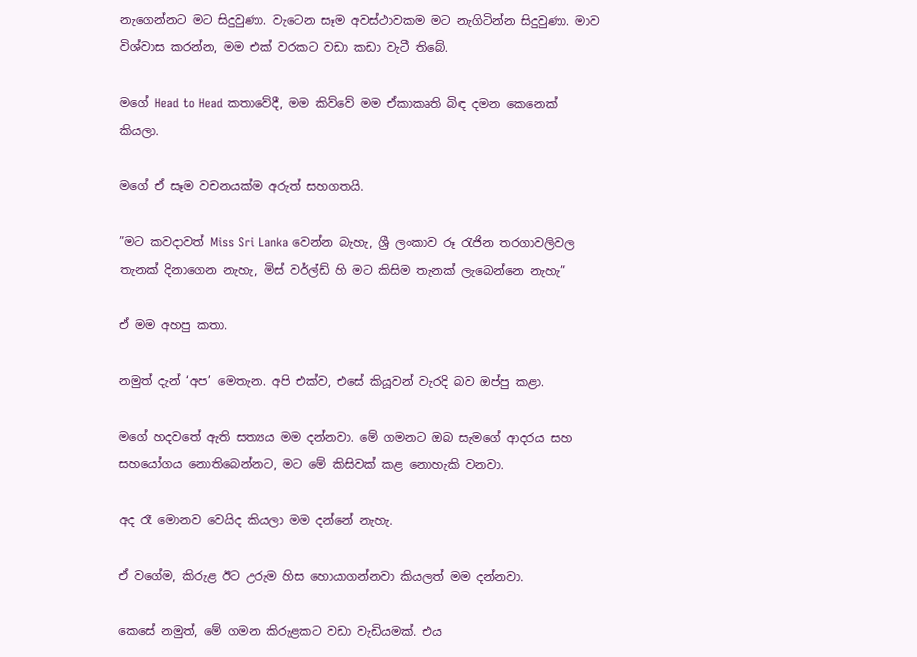නැගෙන්නට මට සිදුවුණා. වැටෙන සෑම අවස්ථාවකම මට නැගිටින්න සිදුවුණා. මාව විශ්වාස කරන්න, මම එක් වරකට වඩා කඩා වැටී තිබේ.

මගේ Head to Head කතාවේදී, මම කිව්වේ මම ඒකාකෘති බිඳ දමන කෙනෙක් කියලා.

මගේ ඒ සෑම වචනයක්ම අරුත් සහගතයි.

”මට කවදාවත් Miss Sri Lanka වෙන්න බැහැ, ශ්‍රී ලංකාව රූ රැජින තරගාවලිවල තැනක් දිනාගෙන නැහැ, මිස් වර්ල්ඩ් හි මට කිසිම තැනක් ලැබෙන්නෙ නැහැ”

ඒ මම අහපු කතා.

නමුත් දැන් ‘අප’ මෙතැන. අපි එක්ව, එසේ කියූවන් වැරදි බව ඔප්පු කළා.

මගේ හදවතේ ඇති සත්‍යය මම දන්නවා. මේ ගමනට ඔබ සැමගේ ආදරය සහ සහයෝගය නොතිබෙන්නට, මට මේ කිසිවක් කළ නොහැකි වනවා.

අද රෑ මොනව වෙයිද කියලා මම දන්නේ නැහැ.

ඒ වගේම, කිරුළ ඊට උරුම හිස හොයාගන්නවා කියලත් මම දන්නවා.

කෙසේ නමුත්, මේ ගමන කිරුළකට වඩා වැඩියමක්. එය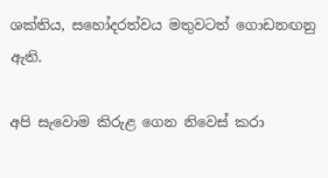ශක්තිය, සහෝදරත්වය මතුවටත් ගොඩනඟනු ඇති.

අපි සැවොම කිරුළ ගෙන නිවෙස් කරා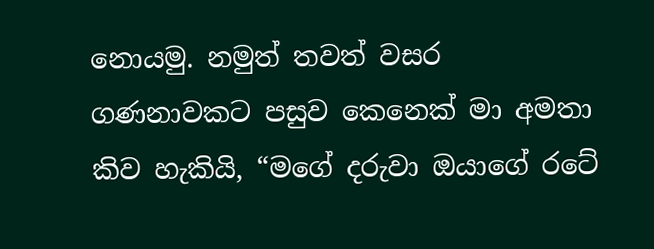නොයමු. නමුත් තවත් වසර ගණනාවකට පසුව කෙනෙක් මා අමතා කිව හැකියි, “මගේ දරුවා ඔයාගේ රටේ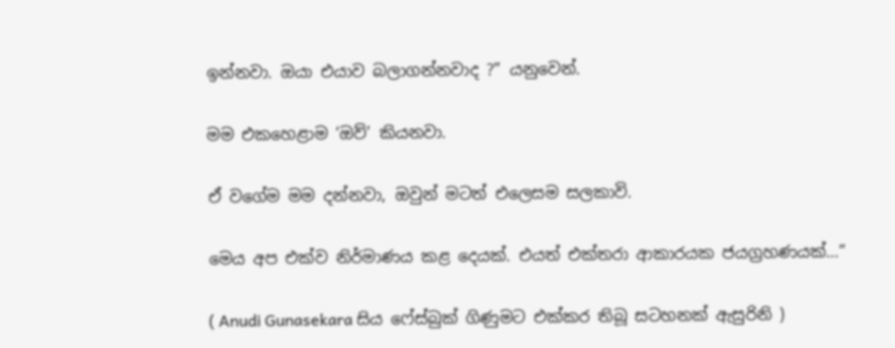ඉන්නවා. ඔයා එයාව බලාගන්නවාද ?” යනුවෙන්.

මම එකහෙළාම ‘ඔව්’ කියනවා.

ඒ වගේම මම දන්නවා, ඔවුන් මටත් එලෙසම සලකාවි.

මෙය අප එක්ව නිර්මාණය කළ දෙයක්. එයත් එක්තරා ආකාරයක ජයග්‍රහණයක්…”

( Anudi Gunasekara සිය ෆේස්බුක් ගිණුමට එක්කර තිබූ සටහනක් ඇසුරිනි )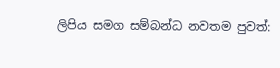ලිපිය සමග සම්බන්ධ නවතම පුවත්: